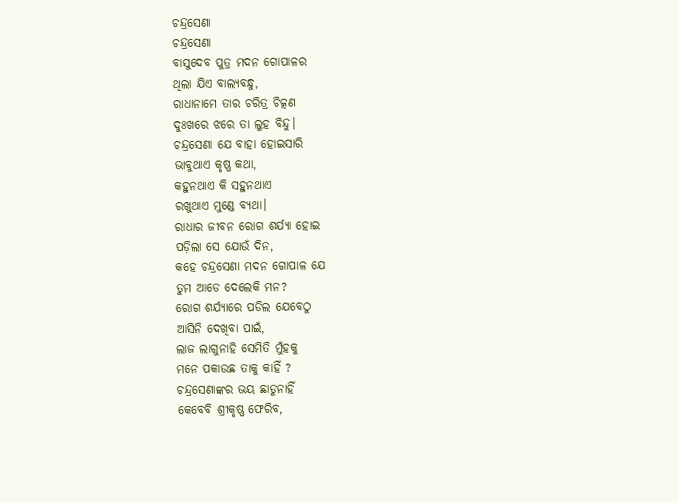ଚନ୍ଦ୍ରସେଣା
ଚନ୍ଦ୍ରସେଣା
ବାସୁଦେବ ପୁତ୍ର ମଦନ ଗୋପାଳର
ଥିଲା ଯିଏ ବାଲ୍ୟବନ୍ଧୁ,
ରାଧାନାମେ ତାର ଚରିତ୍ର ଚିତ୍କଣ
ଦୁଃଖରେ ଝରେ ତା ଲୁହ ବିନ୍ଦୁ।
ଚନ୍ଦ୍ରସେଣା ଯେ ବାହା ହୋଇସାରି
ଭାବୁଥାଏ କୃଷ୍ଣ କଥା,
କହୁନଥାଏ କି ସହୁନଥାଏ
ରଖୁଥାଏ ମୁଣ୍ଡେ ବ୍ୟଥା।
ରାଧାର ଜୀବନ ରୋଗ ଶର୍ଯ୍ୟା ହୋଇ
ପଡ଼ିଲା ସେ ଯୋଉଁ ଦିନ,
କହେ ଚନ୍ଦ୍ରସେଣା ମଦନ ଗୋପାଳ ଯେ
ତୁମ ଆଡେ ଦେଲେକି ମନ?
ରୋଗ ଶର୍ଯ୍ୟାରେ ପଡିଲ ଯେବେଠୁ
ଆସିନି ଦେଖିବା ପାଇଁ,
ଲାଜ ଲାଗୁନାହି ସେମିତି ମୁଁହକୁ
ମନେ ପକାଉଛ ତାକୁ କାହିଁ ?
ଚନ୍ଦ୍ରସେଣାଙ୍କର ଭୟ ଛାଡୁନାହିଁ
କେବେବି ଶ୍ରୀକୃଷ୍ଣ ଫେରିବ,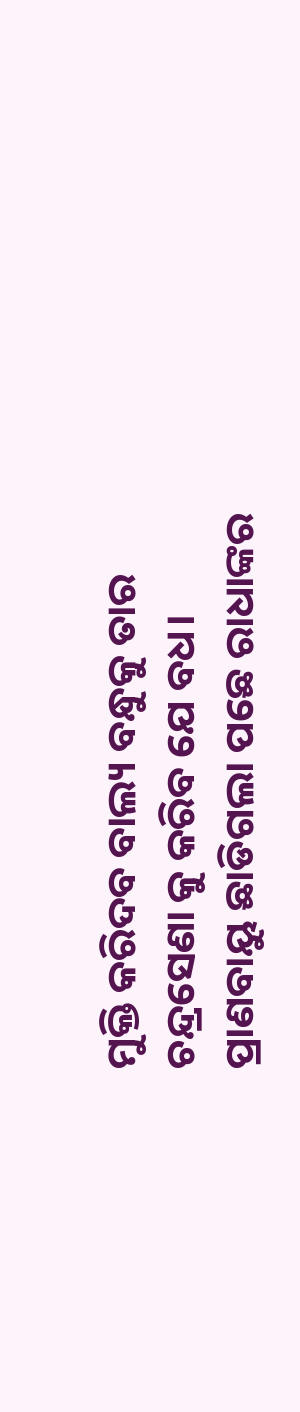ମୁକ୍ତି କରିଦବ ବାଲ୍ୟ ବନ୍ଧୁକୁ ତାର
ଚନ୍ଦ୍ରସେଣା କୁ କରିବ ଯେ ବଧ।
ପ୍ରାଣବାୟୁ ଛାଡିଗଲା ପଛେ ରାଧାଙ୍କର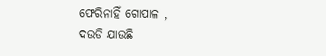ଫେରିନାହିଁ ଗୋପାଳ ,
ଦଉଡି ଯାଉଛି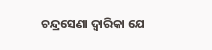ଚନ୍ଦ୍ରସେଣା ଦ୍ବାରିକା ଯେ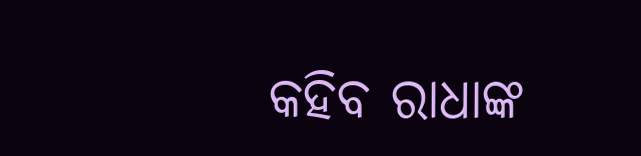କହିବ ରାଧାଙ୍କ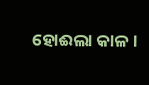ହୋଈଲା କାଳ।